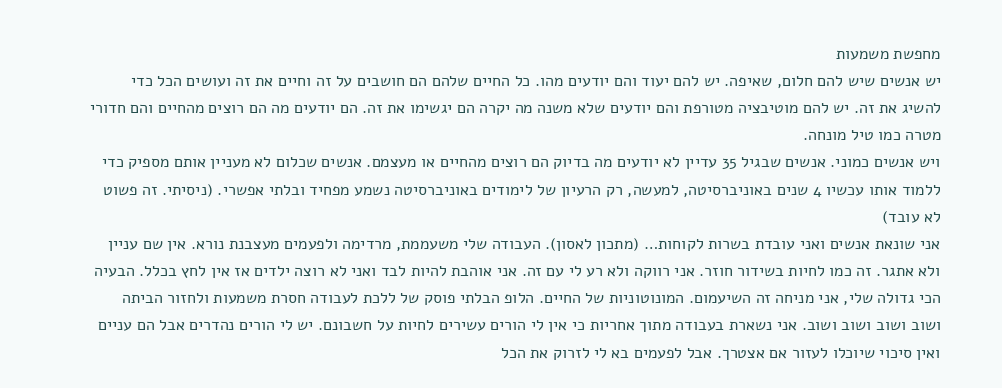מחפשת משמעות
יש אנשים שיש להם חלום, שאיפה. יש להם יעוד והם יודעים מהו. כל החיים שלהם הם חושבים על זה וחיים את זה ועושים הכל כדי להשיג את זה. יש להם מוטיבציה מטורפת והם יודעים שלא משנה מה יקרה הם יגשימו את זה. הם יודעים מה הם רוצים מהחיים והם חדורי מטרה כמו טיל מונחה.
ויש אנשים כמוני. אנשים שבגיל 35 עדיין לא יודעים מה בדיוק הם רוצים מהחיים או מעצמם. אנשים שכלום לא מעניין אותם מספיק כדי ללמוד אותו עכשיו 4 שנים באוניברסיטה, למעשה, רק הרעיון של לימודים באוניברסיטה נשמע מפחיד ובלתי אפשרי. (ניסיתי. זה פשוט לא עובד)
אני שונאת אנשים ואני עובדת בשרות לקוחות… (מתכון לאסון). העבודה שלי משעממת, מרדימה ולפעמים מעצבנת נורא. אין שם עניין ולא אתגר. זה כמו לחיות בשידור חוזר. אני רווקה ולא רע לי עם זה. אני אוהבת להיות לבד ואני לא רוצה ילדים אז אין לחץ בכלל. הבעיה הכי גדולה שלי, אני מניחה זה השיעמום. המונוטוניות של החיים. הלופ הבלתי פוסק של ללכת לעבודה חסרת משמעות ולחזור הביתה ושוב ושוב ושוב ושוב. אני נשארת בעבודה מתוך אחריות כי אין לי הורים עשירים לחיות על חשבונם. יש לי הורים נהדרים אבל הם עניים ואין סיכוי שיוכלו לעזור אם אצטרך. אבל לפעמים בא לי לזרוק את הכל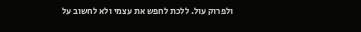ולפרוק עול. ללכת לחפש את עצמי ולא לחשוב על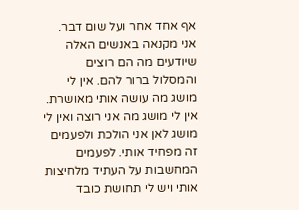אף אחד אחר ועל שום דבר.
אני מקנאה באנשים האלה שיודעים מה הם רוצים והמסלול ברור להם. אין לי מושג מה עושה אותי מאושרת. אין לי מושג מה אני רוצה ואין לי מושג לאן אני הולכת ולפעמים זה מפחיד אותי. לפעמים המחשבות על העתיד מלחיצות אותי ויש לי תחושת כובד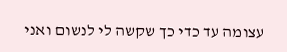עצומה עד כדי כך שקשה לי לנשום ואני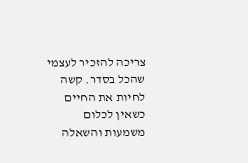צריכה להזכיר לעצמי שהכל בסדר. קשה לחיות את החיים כשאין לכלום משמעות והשאלה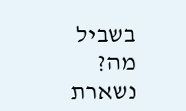בשביל מה? נשארת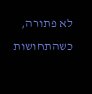לא פתורה, כשהתחושות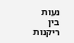נעות בין ריקנות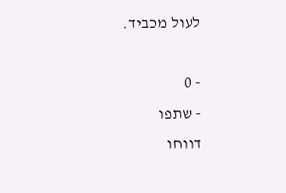לעול מכביד.

- 0
- שתפו
דווחו